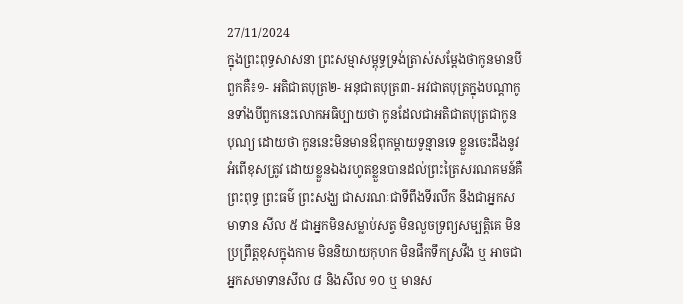27/11/2024
ក្នុងព្រះពុទ្ធសាសនា ព្រះសម្មាសម្ពុទ្ធទ្រង់ត្រាស់សម្តែងថាកូនមានបីពួកគឺ៖១- អតិជាតបុត្រ២- អនុជាតបុត្រ៣- អវជាតបុត្រក្នុងបណ្តាកូនទាំងបីពួកនេះលោកអធិប្បាយថា កូនដែលជាអតិជាតបុត្រជាកូនបុណ្យ ដោយថា កូននេះមិនមានឳពុកម្តាយទូន្មានទេ ខ្លួនចេះដឹងនូវអំពើខុសត្រូវ ដោយខ្លួនឯងរហូតខ្លួនបានដល់ព្រះត្រៃសរណគមន៍គឺ ព្រះពុទ្ធ ព្រះធម៌ ព្រះសង្ឃ ជាសរណៈជាទីពឹងទីរលឹក នឹងជាអ្នកសមាទាន សីល ៥ ជាអ្នកមិនសម្លាប់សត្វ មិនលួចទ្រព្យសម្បត្តិគេ មិន ប្រព្រឹត្តខុសក្នុងកាម មិននិយាយកុហក មិនផឹកទឹកស្រវឹង ឬ អាចជាអ្នកសមាទានសីល ៨ និងសីល ១០ ឬ មានស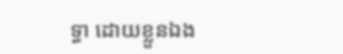ទ្ធា ដោយខ្លួនឯង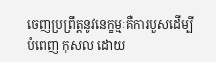ចេញប្រព្រឹត្តនូវនេក្ខម្មៈគឺការបួសដើម្បីបំពេញ កុសល ដោយ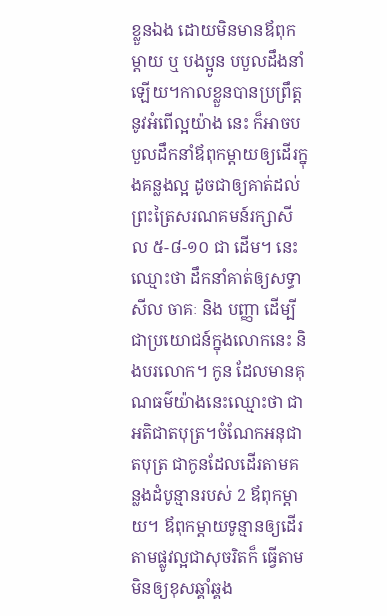ខ្លួនឯង ដោយមិនមានឪពុកម្តាយ ឬ បងប្អូន បបួលដឹងនាំឡើយ។កាលខ្លួនបានប្រព្រឹត្តនូវអំពើល្អយ៉ាង នេះ ក៏អាចបបួលដឹកនាំឪពុកម្តាយឲ្យដើរក្នុងគន្លងល្អ ដូចជាឲ្យគាត់ដល់ព្រះត្រៃសរណគមន៍រក្សាសីល ៥-៨-១០ ជា ដើម។ នេះឈ្មោះថា ដឹកនាំគាត់ឲ្យសទ្ធា សីល ចាគៈ និង បញ្ញា ដើម្បីជាប្រយោជន៍ក្នុងលោកនេះ និងបរលោក។ កូន ដែលមានគុណធម៌យ៉ាងនេះឈ្មោះថា ជា អតិជាតបុត្រ។ចំណែកអនុជាតបុត្រ ជាកូនដែលដើរតាមគន្លងដំបូន្មានរបស់ 2 ឪពុកម្តាយ។ ឪពុកម្តាយទូន្មានឲ្យដើរតាមផ្លូវល្អជាសុចរិតក៏ ធ្វើតាមមិនឲ្យខុសឆ្គាំឆ្គង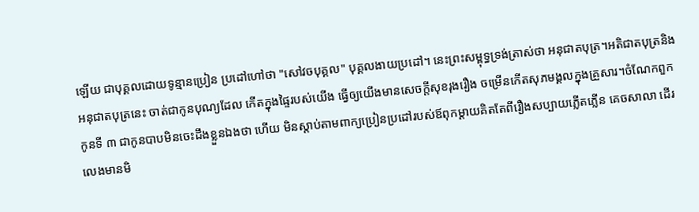ឡើយ ជាបុគ្គលដោយទូន្មានប្រៀន ប្រដៅហៅថា "សៅវចបុគ្គល" បុគ្គលងាយប្រដៅ។ នេះព្រះសម្ពុទ្ធទ្រង់ត្រាស់ថា អនុជាតបុត្រ។អតិជាតបុត្រនិងអនុជាតបុត្រនេះ ចាត់ជាកូនបុណ្យដែល កើតក្នុងផ្ទៃរបស់យើង ធ្វើឲ្យយើងមានសេចក្តីសុខរុងរឿង ចម្រើនកើតសុភមង្គលក្នុងគ្រួសារ។ចំណែកពួកកូនទី ៣ ជាកូនបាបមិនចេះដឹងខ្លួនឯងថា ហើយ មិនស្តាប់តាមពាក្យប្រៀនប្រដៅរបស់ឪពុកម្តាយគិតតែពីរឿងសប្បាយភ្លើតភ្លើន គេចសាលា ដើរលេងមានមិ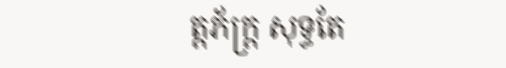ត្តភ័ក្ត្រ សុទ្ធតែ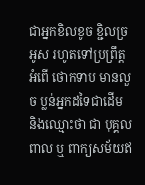ជាអ្នកខិលខូច ខ្ជិលច្រអូស រហូតទៅប្រព្រឹត្តអំពើ ថោកទាប មានលួច ប្លន់អ្នកដទៃជាដើម និងឈ្មោះថា ជា បុគ្គលពាល ឬ ពាក្យសម័យឥ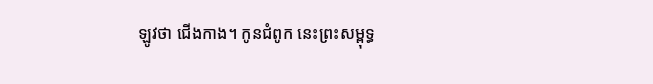ឡូវថា ជើងកាង។ កូនជំពូក នេះព្រះសម្ពុទ្ធ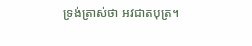ទ្រង់ត្រាស់ថា អវជាតបុត្រ។